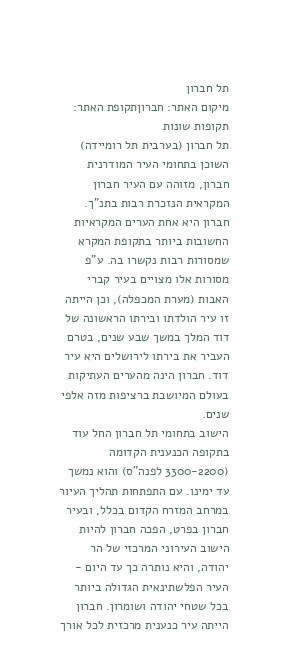תל חברון
מיקום האתר: חברוןתקופת האתר: תקופות שונות
תל חברון (בערבית תל רומיידה) השוכן בתחומי העיר המודרנית חברון, מזוהה עם העיר חברון המקראית הנזכרת רבות בתנ"ך. חברון היא אחת הערים המקראיות החשובות ביותר בתקופת המקרא שמסורות רבות נקשרו בה. ע"פ מסורות אלו מצויים בעיר קברי האבות (מערת המכפלה), וכן הייתה זו עיר הולדתו ובירתו הראשונה של דוד המלך במשך שבע שנים, בטרם העביר את בירתו לירושלים היא עיר דוד. חברון הינה מהערים העתיקות בעולם המיושבת ברציפות מזה אלפי שנים.
הישוב בתחומי תל חברון החל עוד בתקופה הכנענית הקדומה (3300-2200 לפנה"ס) והוא נמשך עד ימינו. עם התפתחות תהליך העיור במרחב המזרח הקדום בכלל, ובעיר חברון בפרט, הפכה חברון להיות הישוב העירוני המרכזי של הר יהודה, והיא נותרה כך עד היום - העיר הפלשתינאית הגדולה ביותר בכל שטחי יהודה ושומרון. חברון הייתה עיר כנענית מרכזית לכל אורך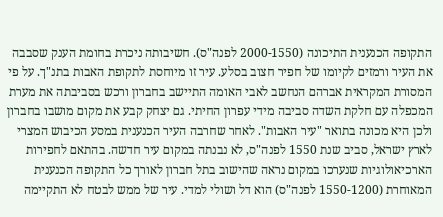התקופה הכנענית התיכונה (2000-1550 לפנה"ס). חשיבותה ניכרת בחומת הענק שסבבה את העיר ורמזים לקיומו של חפיר חצוב בסלע. עיר זו מיוחסת לתקופת האבות בתנ"ך. על פי המסורת המקראית אברהם הנחשב לאבי האומה התיישב בחברון ורכש בסביבתה את מערת המכפלה עם חלקת השדה סביבה מידי עפרון החיתי. גם יצחק קבע את מקום מושבו בחברון ולכן היא מכונה בתואר "עיר האבות". לאחר שחרבה העיר הכנענית במסע הכיבוש המצרי לארץ ישראל, סביב שנת 1550 לפנה"ס, לא נבנתה במקום עיר חדשה. בהתאם לחפירות הארכיאולוגיות שנערכו במקום נראה שהישוב בתל חברון לאורך כל התקופה הכנענית המאוחרת (1550-1200 לפנה"ס) הוא דל ושולי למדי. עיר של ממש לבטח לא התקיימה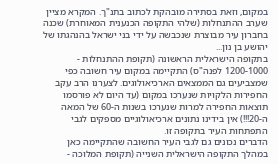במקום, וזאת בסתירה מובהקת לכתוב בתנ"ך. המקרא מציין שערב ההתנחלות (שלהי התקופה הכנענית המאוחרת) שכנה בחברון עיר מבוצרת שנכבשה על ידי בני ישראל בהנהגתו של יהושע בן נון...
בתקופה הישראלית הראשונה (תקופת ההתנחלות - 1200-1000 לפנה"ס) התקיימה במקום עיר חשובה כפי שמצביעים גם הממצאים הארכיאולוגים. לצערנו הרב עקב החפירות הלקויות שנערכו במקום (עד היום לא פורסמו תוצאות החפירה למרות שנערכו בשנות ה-60 של המאה ה-20!!!) אין בידינו נתונים ארכיאולוגיים מספקים לגבי התפתחות העיר בתקופה זו.
הדברים נכונים גם לגבי העיר החשובה שהתקיימה כאן במהלך התקופה הישראלית השנייה (תקופת המלוכה -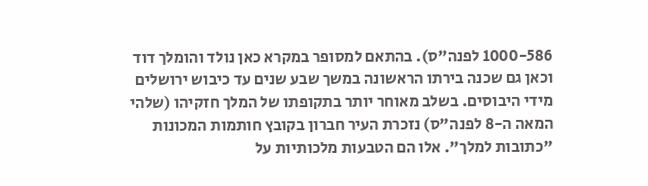1000-586 לפנה"ס). בהתאם למסופר במקרא כאן נולד והומלך דוד וכאן גם שכנה בירתו הראשונה במשך שבע שנים עד כיבוש ירושלים מידי היבוסים. בשלב מאוחר יותר בתקופתו של המלך חזקיהו (שלהי המאה ה-8 לפנה"ס) נזכרת העיר חברון בקובץ חותמות המכונות "כתובות למלך". אלו הם הטבעות מלכותיות על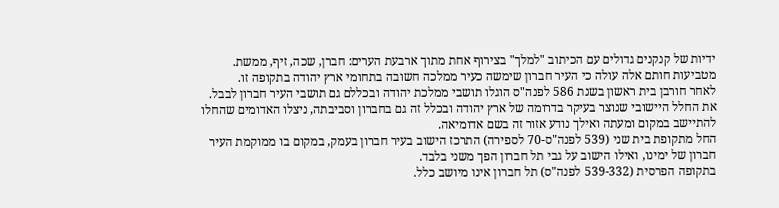ידיות של קנקנים גדולים עם הכיתוב "למלך" בצירוף אחת מתוך ארבעת הערים: חברן, שכה, זיף, ממשת. מטביעות חותם אלה עולה כי העיר חברון שימשה כעיר ממלכה חשובה בתחומי ארץ יהודה בתקופה זו.
לאחר חורבן בית ראשון בשנת 586 לפנה"ס הוגלו תושבי ממלכת יהודה ובכללם גם תושבי העיר חברון לבבל. את החלל היישובי שנוצר בעיקר בדרומה של ארץ יהודה ובכלל זה גם בחברון וסביבתה, ניצלו האדומים שהחלו להתיישב במקום ומעתה ואילך נודע אזור זה בשם אדומיאה.
החל מתקופת בית שני (539 לפנה"ס-70 לספירה) התרכז הישוב בעיר חברון בעמק, במקום בו ממוקמת העיר חברון של ימינו, ואילו הישוב על גבי תל חברון הפך משני בלבד.
בתקופה הפרסית (539-332 לפנה"ס) תל חברון אינו מיושב כלל.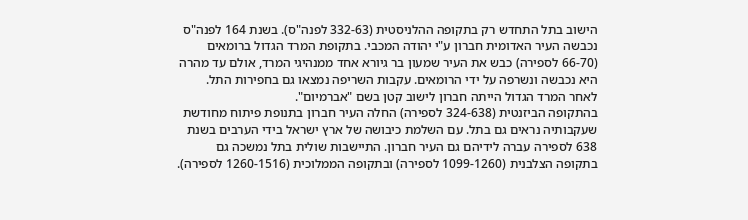הישוב בתל התחדש רק בתקופה ההלניסטית (332-63 לפנה"ס). בשנת 164 לפנה"ס נכבשה העיר האדומית חברון ע"י יהודה המכבי. בתקופת המרד הגדול ברומאים (66-70 לספירה) כבש את העיר שמעון בר גיורא אחד ממנהיגי המרד, אולם עד מהרה היא נכבשה ונשרפה על ידי הרומאים. עקבות השריפה נמצאו גם בחפירות התל. לאחר המרד הגדול הייתה חברון לישוב קטן בשם "אברמיום".
בהתקופה הביזנטית (324-638 לספירה) החלה העיר חברון בתנופת פיתוח מחודשת שעקבותיה נראים גם בתל. עם השלמת כיבושה של ארץ ישראל בידי הערבים בשנת 638 לספירה עברה לידיהם גם העיר חברון. התיישבות שולית בתל נמשכה גם בתקופה הצלבנית (1099-1260 לספירה) ובתקופה הממלוכית (1260-1516 לספירה).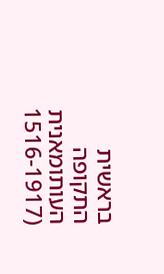בראשית התקופה העותומאנית (1516-1917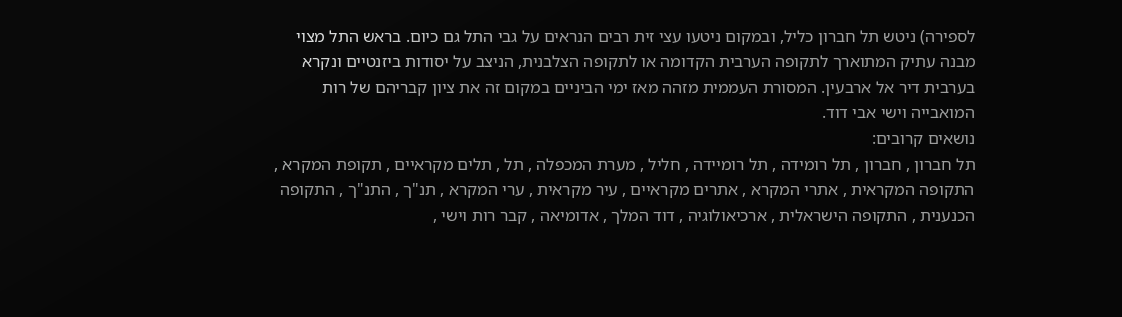לספירה) ניטש תל חברון כליל, ובמקום ניטעו עצי זית רבים הנראים על גבי התל גם כיום. בראש התל מצוי מבנה עתיק המתוארך לתקופה הערבית הקדומה או לתקופה הצלבנית, הניצב על יסודות ביזנטיים ונקרא בערבית דיר אל ארבעין. המסורת העממית מזהה מאז ימי הביניים במקום זה את ציון קבריהם של רות המואבייה וישי אבי דוד.
נושאים קרובים:
תל חברון , חברון , תל רומידה , תל רומיידה , חליל , מערת המכפלה , תל , תלים מקראיים , תקופת המקרא , התקופה המקראית , אתרי המקרא , אתרים מקראיים , עיר מקראית , ערי המקרא , תנ"ך , התנ"ך , התקופה הכנענית , התקופה הישראלית , ארכיאולוגיה , דוד המלך , אדומיאה , קבר רות וישי ,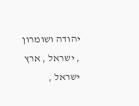יהודה ושומרון , ישראל , ארץ ישראל ,